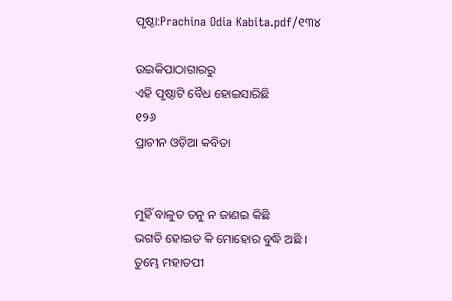ପୃଷ୍ଠା:Prachina Odia Kabita.pdf/୧୩୪

ଉଇକିପାଠାଗାର‌ରୁ
ଏହି ପୃଷ୍ଠାଟି ବୈଧ ହୋଇସାରିଛି
୧୨୬
ପ୍ରାଚୀନ ଓଡ଼ିଆ କବିତା


ମୁହିଁ ବାଳୁତ ତନୁ ନ ଜାଣଇ କିଛି
ଭଗତି ହୋଇତ କି ମୋହୋର ବୁଦ୍ଧି ଅଛି ।
ତୁମ୍ଭେ ମହାତପୀ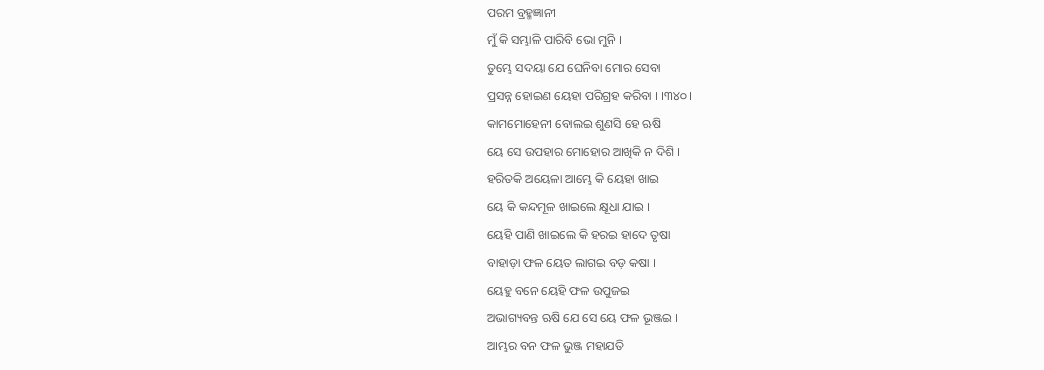ପରମ ବ୍ରହ୍ମଜ୍ଞାନୀ
ମୁଁ କି ସମ୍ଭାଳି ପାରିବି ଭୋ ମୁନି ।
ତୁମ୍ଭେ ସଦୟା ଯେ ଘେନିବା ମୋର ସେବା
ପ୍ରସନ୍ନ ହୋଇଣ ୟେହା ପରିଗ୍ରହ କରିବା । ।୩୪୦।
କାମମୋହେନୀ ବୋଲଇ ଶୁଣସି ହେ ଋଷି
ୟେ ସେ ଉପହାର ମୋହୋର ଆଖିକି ନ ଦିଶି ।
ହରିତକି ଅୟେଳା ଆମ୍ଭେ କି ୟେହା ଖାଇ
ୟେ କି କନ୍ଦମୂଳ ଖାଇଲେ କ୍ଷୂଧା ଯାଇ ।
ୟେହି ପାଣି ଖାଇଲେ କି ହରଇ ହାଦେ ତୃଷା
ବାହାଡ଼ା ଫଳ ୟେତ ଲାଗଇ ବଡ଼ କଷା ।
ୟେହୁ ବନେ ୟେହି ଫଳ ଉପୁଜଇ
ଅଭାଗ୍ୟବନ୍ତ ଋଷି ଯେ ସେ ୟେ ଫଳ ଭୂଞ୍ଜଇ ।
ଆମ୍ଭର ବନ ଫଳ ଭୁଞ୍ଜ ମହାଯତି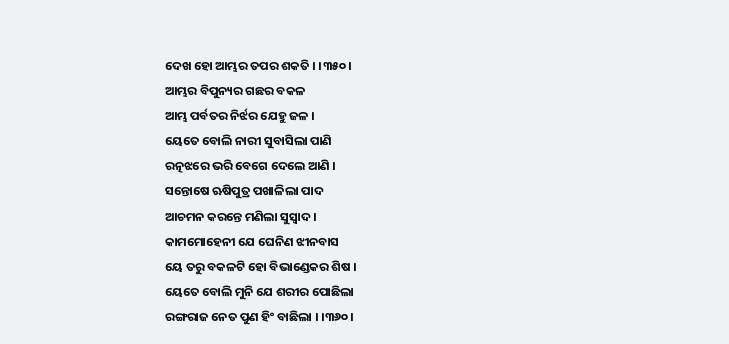ଦେଖ ହୋ ଆମ୍ଭର ତପର ଶକତି । ।୩୫୦।
ଆମ୍ଭର ବିପୁନ୍ୟର ଗଛର ବକଳ
ଆମ୍ଭ ପର୍ବତର ନିର୍ଝର ଯେହୁ ଜଳ ।
ୟେତେ ବୋଲି ନାରୀ ସୁବାସିଲା ପାଣି
ରତ୍ନ‌ଝରେ ଭରି ବେଗେ ଦେଲେ ଆଣି ।
ସନ୍ତୋଷେ ଋଷିପୁତ୍ର ପଖାଳିଲା ପାଦ
ଆଚମନ କରନ୍ତେ ମଣିଲା ସୁସ୍ୱାଦ ।
କାମମୋହେନୀ ଯେ ଘେନିଣ ଝୀନବାସ
ୟେ ତରୁ ବକଳଟି ହୋ ବିଭାଣ୍ଡେକର ଶିଷ ।
ୟେତେ ବୋଲି ମୁନି ଯେ ଶରୀର ପୋଛିଲା
ରଙ୍ଗରାଜ ନେତ ପୁଣ ହିଂ ବାଛିଲା । ।୩୬୦।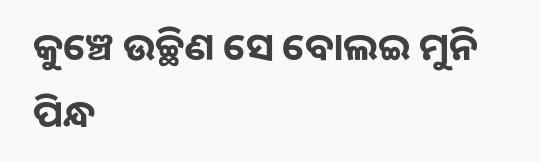କୁଞ୍ଚେ ଉଚ୍ଛିଣ ସେ ବୋଲଇ ମୁନି ପିନ୍ଧ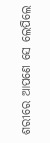ଶରୀରେ ଆପଣେ ସେ ଲେପିଲେ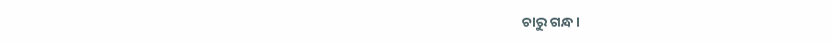ଚାରୁ ଗନ୍ଧ ।